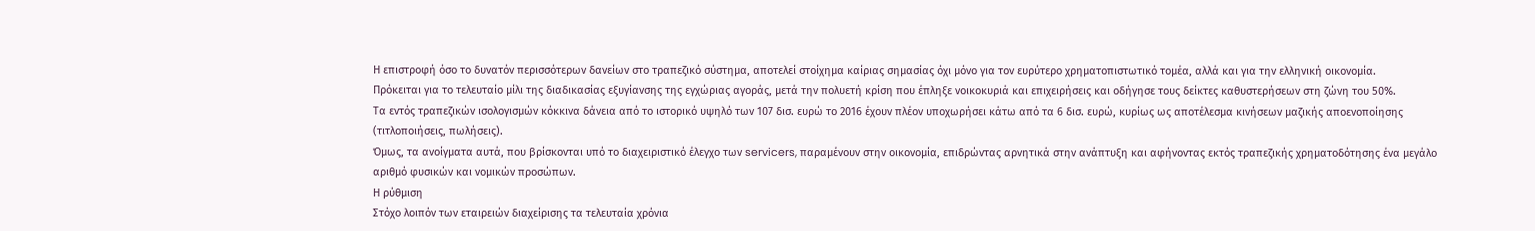Η επιστροφή όσο το δυνατόν περισσότερων δανείων στο τραπεζικό σύστημα, αποτελεί στοίχημα καίριας σημασίας όχι μόνο για τον ευρύτερο χρηματοπιστωτικό τομέα, αλλά και για την ελληνική οικονομία.
Πρόκειται για το τελευταίο μίλι της διαδικασίας εξυγίανσης της εγχώριας αγοράς, μετά την πολυετή κρίση που έπληξε νοικοκυριά και επιχειρήσεις και οδήγησε τους δείκτες καθυστερήσεων στη ζώνη του 50%.
Τα εντός τραπεζικών ισολογισμών κόκκινα δάνεια από το ιστορικό υψηλό των 107 δισ. ευρώ το 2016 έχουν πλέον υποχωρήσει κάτω από τα 6 δισ. ευρώ, κυρίως ως αποτέλεσμα κινήσεων μαζικής αποενοποίησης (τιτλοποιήσεις, πωλήσεις).
Όμως, τα ανοίγματα αυτά, που βρίσκονται υπό το διαχειριστικό έλεγχο των servicers, παραμένουν στην οικονομία, επιδρώντας αρνητικά στην ανάπτυξη και αφήνοντας εκτός τραπεζικής χρηματοδότησης ένα μεγάλο αριθμό φυσικών και νομικών προσώπων.
Η ρύθμιση
Στόχο λοιπόν των εταιρειών διαχείρισης τα τελευταία χρόνια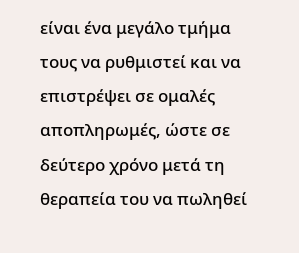είναι ένα μεγάλο τμήμα τους να ρυθμιστεί και να επιστρέψει σε ομαλές αποπληρωμές, ώστε σε δεύτερο χρόνο μετά τη θεραπεία του να πωληθεί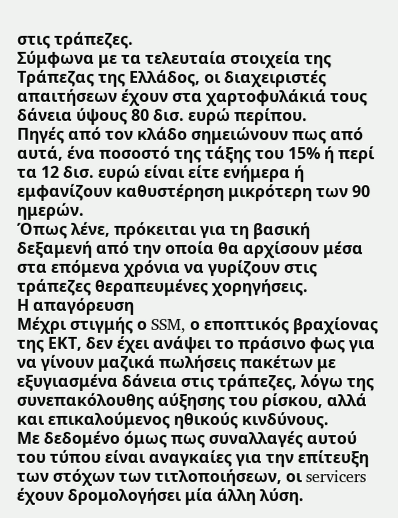στις τράπεζες.
Σύμφωνα με τα τελευταία στοιχεία της Τράπεζας της Ελλάδος, οι διαχειριστές απαιτήσεων έχουν στα χαρτοφυλάκιά τους δάνεια ύψους 80 δισ. ευρώ περίπου.
Πηγές από τον κλάδο σημειώνουν πως από αυτά, ένα ποσοστό της τάξης του 15% ή περί τα 12 δισ. ευρώ είναι είτε ενήμερα ή εμφανίζουν καθυστέρηση μικρότερη των 90 ημερών.
Όπως λένε, πρόκειται για τη βασική δεξαμενή από την οποία θα αρχίσουν μέσα στα επόμενα χρόνια να γυρίζουν στις τράπεζες θεραπευμένες χορηγήσεις.
Η απαγόρευση
Μέχρι στιγμής ο SSM, ο εποπτικός βραχίονας της ΕΚΤ, δεν έχει ανάψει το πράσινο φως για να γίνουν μαζικά πωλήσεις πακέτων με εξυγιασμένα δάνεια στις τράπεζες, λόγω της συνεπακόλουθης αύξησης του ρίσκου, αλλά και επικαλούμενος ηθικούς κινδύνους.
Με δεδομένο όμως πως συναλλαγές αυτού του τύπου είναι αναγκαίες για την επίτευξη των στόχων των τιτλοποιήσεων, οι servicers έχουν δρομολογήσει μία άλλη λύση.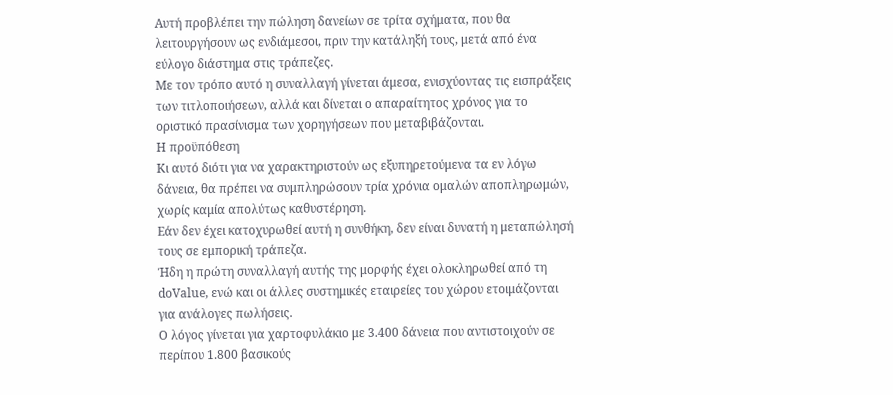Αυτή προβλέπει την πώληση δανείων σε τρίτα σχήματα, που θα λειτουργήσουν ως ενδιάμεσοι, πριν την κατάληξή τους, μετά από ένα εύλογο διάστημα στις τράπεζες.
Με τον τρόπο αυτό η συναλλαγή γίνεται άμεσα, ενισχύοντας τις εισπράξεις των τιτλοποιήσεων, αλλά και δίνεται ο απαραίτητος χρόνος για το οριστικό πρασίνισμα των χορηγήσεων που μεταβιβάζονται.
Η προϋπόθεση
Κι αυτό διότι για να χαρακτηριστούν ως εξυπηρετούμενα τα εν λόγω δάνεια, θα πρέπει να συμπληρώσουν τρία χρόνια ομαλών αποπληρωμών, χωρίς καμία απολύτως καθυστέρηση.
Εάν δεν έχει κατοχυρωθεί αυτή η συνθήκη, δεν είναι δυνατή η μεταπώλησή τους σε εμπορική τράπεζα.
Ήδη η πρώτη συναλλαγή αυτής της μορφής έχει ολοκληρωθεί από τη doValue, ενώ και οι άλλες συστημικές εταιρείες του χώρου ετοιμάζονται για ανάλογες πωλήσεις.
Ο λόγος γίνεται για χαρτοφυλάκιο με 3.400 δάνεια που αντιστοιχούν σε περίπου 1.800 βασικούς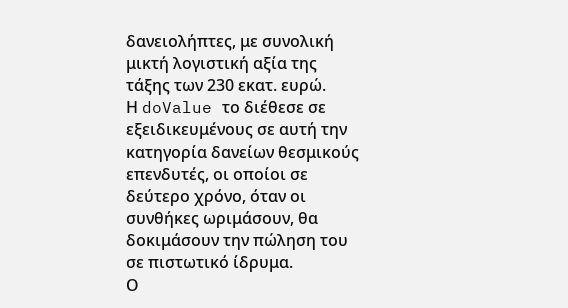δανειολήπτες, με συνολική μικτή λογιστική αξία της τάξης των 230 εκατ. ευρώ.
Η doValue το διέθεσε σε εξειδικευμένους σε αυτή την κατηγορία δανείων θεσμικούς επενδυτές, οι οποίοι σε δεύτερο χρόνο, όταν οι συνθήκες ωριμάσουν, θα δοκιμάσουν την πώληση του σε πιστωτικό ίδρυμα.
Ο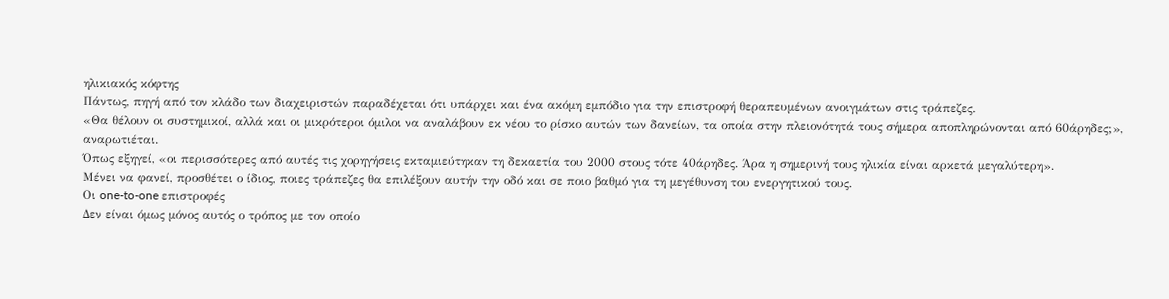ηλικιακός κόφτης
Πάντως, πηγή από τον κλάδο των διαχειριστών παραδέχεται ότι υπάρχει και ένα ακόμη εμπόδιο για την επιστροφή θεραπευμένων ανοιγμάτων στις τράπεζες.
«Θα θέλουν οι συστημικοί, αλλά και οι μικρότεροι όμιλοι να αναλάβουν εκ νέου το ρίσκο αυτών των δανείων, τα οποία στην πλειονότητά τους σήμερα αποπληρώνονται από 60άρηδες;», αναρωτιέται.
Όπως εξηγεί, «οι περισσότερες από αυτές τις χορηγήσεις εκταμιεύτηκαν τη δεκαετία του 2000 στους τότε 40άρηδες. Άρα η σημερινή τους ηλικία είναι αρκετά μεγαλύτερη».
Μένει να φανεί, προσθέτει ο ίδιος, ποιες τράπεζες θα επιλέξουν αυτήν την οδό και σε ποιο βαθμό για τη μεγέθυνση του ενεργητικού τους.
Οι one-to-one επιστροφές
Δεν είναι όμως μόνος αυτός ο τρόπος με τον οποίο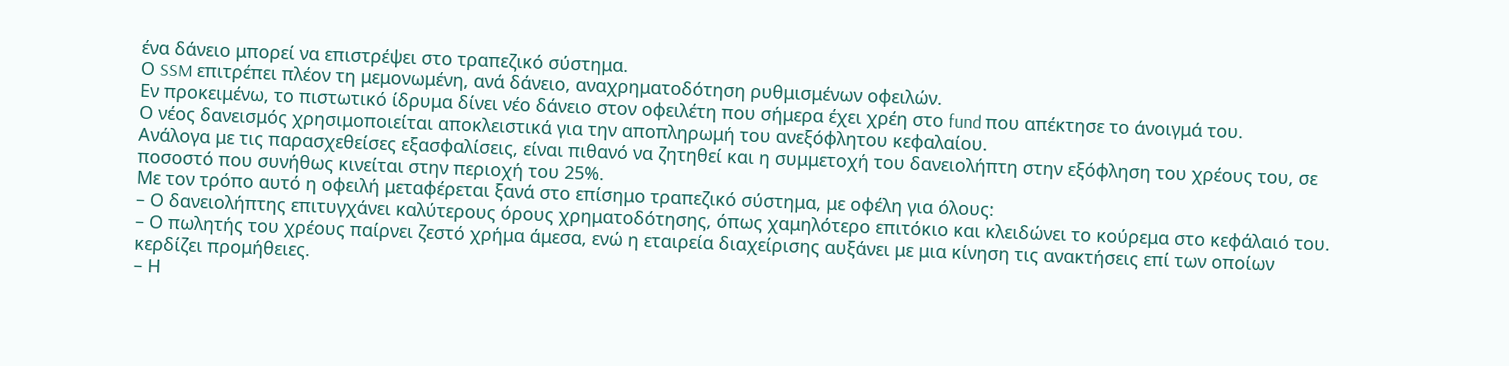ένα δάνειο μπορεί να επιστρέψει στο τραπεζικό σύστημα.
Ο SSM επιτρέπει πλέον τη μεμονωμένη, ανά δάνειο, αναχρηματοδότηση ρυθμισμένων οφειλών.
Εν προκειμένω, το πιστωτικό ίδρυμα δίνει νέο δάνειο στον οφειλέτη που σήμερα έχει χρέη στο fund που απέκτησε το άνοιγμά του.
Ο νέος δανεισμός χρησιμοποιείται αποκλειστικά για την αποπληρωμή του ανεξόφλητου κεφαλαίου.
Ανάλογα με τις παρασχεθείσες εξασφαλίσεις, είναι πιθανό να ζητηθεί και η συμμετοχή του δανειολήπτη στην εξόφληση του χρέους του, σε ποσοστό που συνήθως κινείται στην περιοχή του 25%.
Με τον τρόπο αυτό η οφειλή μεταφέρεται ξανά στο επίσημο τραπεζικό σύστημα, με οφέλη για όλους:
– Ο δανειολήπτης επιτυγχάνει καλύτερους όρους χρηματοδότησης, όπως χαμηλότερο επιτόκιο και κλειδώνει το κούρεμα στο κεφάλαιό του.
– Ο πωλητής του χρέους παίρνει ζεστό χρήμα άμεσα, ενώ η εταιρεία διαχείρισης αυξάνει με μια κίνηση τις ανακτήσεις επί των οποίων κερδίζει προμήθειες.
– Η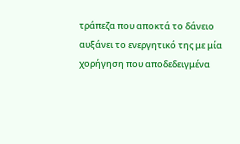τράπεζα που αποκτά το δάνειο αυξάνει το ενεργητικό της με μία χορήγηση που αποδεδειγμένα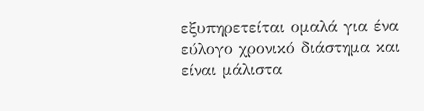εξυπηρετείται ομαλά για ένα εύλογο χρονικό διάστημα και είναι μάλιστα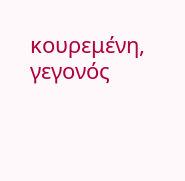κουρεμένη, γεγονός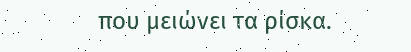που μειώνει τα ρίσκα.